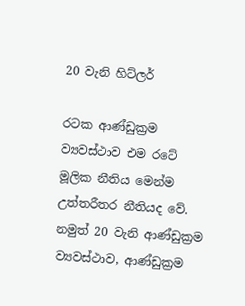20 වැනි හිට්ලර්

රටක ආණ්ඩුක්‍රම ව්‍යවස්ථාව එම රටේ මූලික නීතිය මෙන්ම උත්තරීතර නීතියද වේ. නමුත් 20 වැනි ආණ්ඩුක්‍රම ව්‍යවස්ථාව, ආණ්ඩුක්‍රම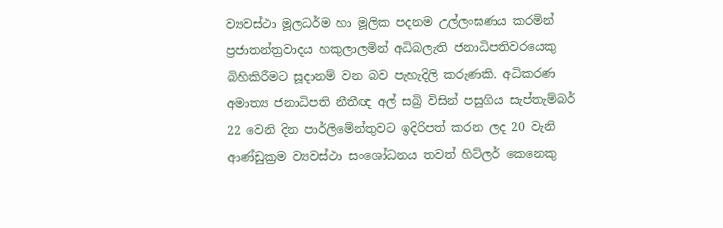ව්‍යවස්ථා මූලධර්ම හා මූලික පදනම උල්ලංඝණය කරමින් ප්‍රජාතන්ත්‍රවාදය හකුලාලමින් අධිබලැති ජනාධිපතිවරයෙකු බිහිකිරීමට සූදානම් වන බව පැහැදිලි කරුණකි. අධිකරණ අමාත්‍ය ජනාධිපති නීතීඥ අල් සබ්‍රි විසින් පසුගිය සැප්තැම්බර් 22 වෙනි දින පාර්ලිමේන්තුවට ඉදිරිපත් කරන ලද 20 වැනි ආණ්ඩුක්‍රම ව්‍යවස්ථා සංශෝධනය තවත් හිට්ලර් කෙනෙකු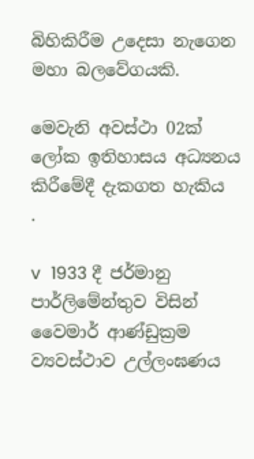බිහිකිරීම උදෙසා නැගෙන මහා බලවේගයකි.

මෙවැනි අවස්ථා 02ක් ලෝක ඉතිහාසය අධ්‍යනය කිරීමේදී දැකගත හැකිය                                  .

v  1933 දී ජර්මානු පාර්ලිමේන්තුව විසින් වෛමාර් ආණ්ඩුක්‍රම ව්‍යවස්ථාව උල්ලංඝණය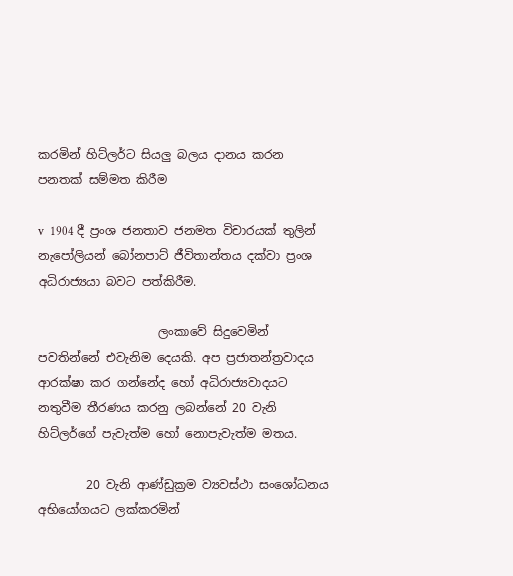කරමින් හිට්ලර්ට සියලු බලය දානය කරන පනතක් සම්මත කිරීම

v  1904 දී ප්‍රංශ ජනතාව ජනමත විචාරයක් තුලින් නැපෝලියන් බෝනපාට් ජීවිතාන්තය දක්වා ප්‍රංශ අධිරාජ්‍යයා බවට පත්කිරීම.

                    ලංකාවේ සිදුවෙමින් පවතින්නේ එවැනිම දෙයකි. අප ප්‍රජාතන්ත්‍රවාදය ආරක්ෂා කර ගන්නේද හෝ අධිරාජ්‍යවාදයට නතුවීම තීරණය කරනු ලබන්නේ 20 වැනි හිට්ලර්ගේ පැවැත්ම හෝ නොපැවැත්ම මතය.

        20 වැනි ආණ්ඩුක්‍රම ව්‍යවස්ථා සංශෝධනය අභියෝගයට ලක්කරමින්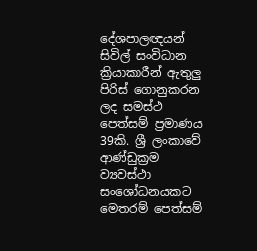දේශපාලඥයන් සිවිල් සංවිධාන ක්‍රියාකාරීන් ඇතුලු පිරිස් ගොනුකරන ලද සමස්ථ පෙත්සම් ප්‍රමාණය 39කි. ශ්‍රී ලංකාවේ ආණ්ඩුක්‍රම ව්‍යවස්ථා සංශෝධනයකට මෙතරම් පෙත්සම්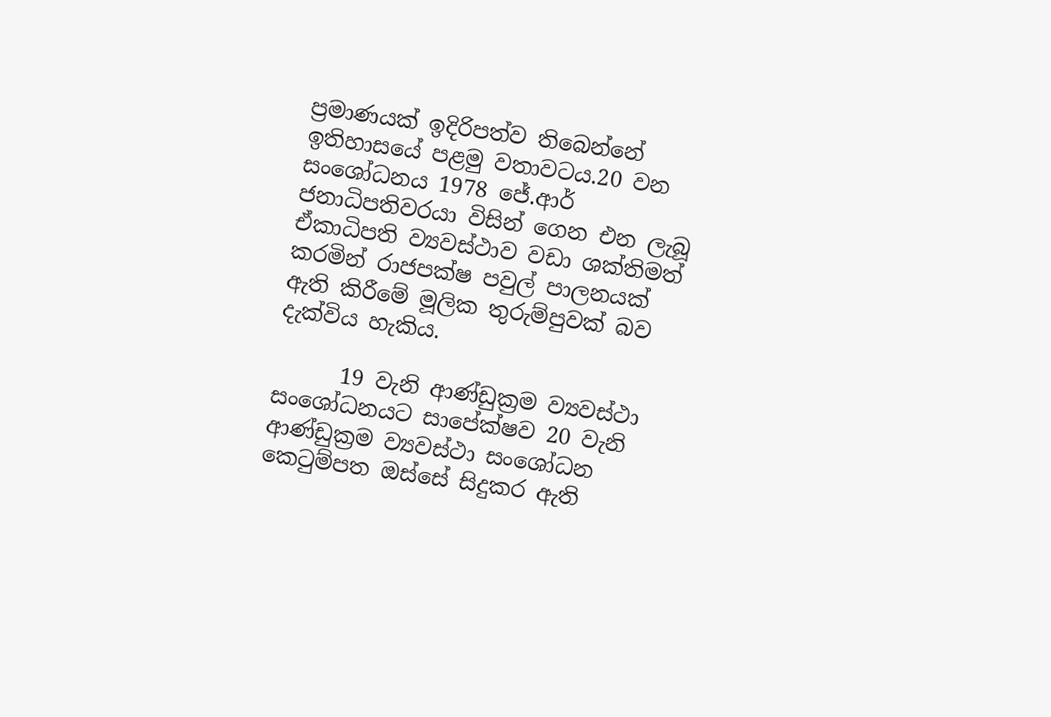ප්‍රමාණයක් ඉදිරිපත්ව තිබෙන්නේ ඉතිහාසයේ පළමු වතාවටය.20 වන සංශෝධනය 1978 ජේ.ආර් ජනාධිපතිවරයා විසින් ගෙන එන ලැබූ ඒකාධිපති ව්‍යවස්ථාව වඩා ශක්තිමත් කරමින් රාජපක්ෂ පවුල් පාලනයක් ඇති කිරීමේ මූලික තුරුම්පුවක් බව දැක්විය හැකිය.

      19 වැනි ආණ්ඩුක්‍රම ව්‍යවස්ථා සංශෝධනයට සාපේක්ෂව 20 වැනි ආණ්ඩුක්‍රම ව්‍යවස්ථා සංශෝධන කෙටුම්පත ඔස්සේ සිදුකර ඇති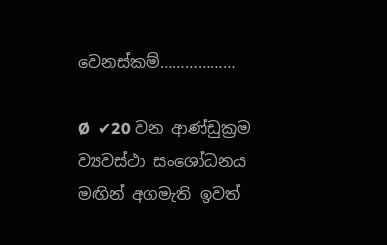වෙනස්කම්………………

Ø  ✔20 වන ආණ්ඩුක්‍රම ව්‍යවස්ථා සංශෝධනය මඟින් අගමැති ඉවත්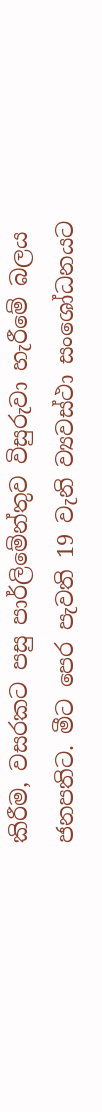කිරීම, වසරකට පසු පාර්ලිමේන්තුව විසුරුවා හැරීමේ බලය ජනපතිට. මීට පෙර පැවති 19 වැනි ව්‍යවස්ථා සංශෝධනයට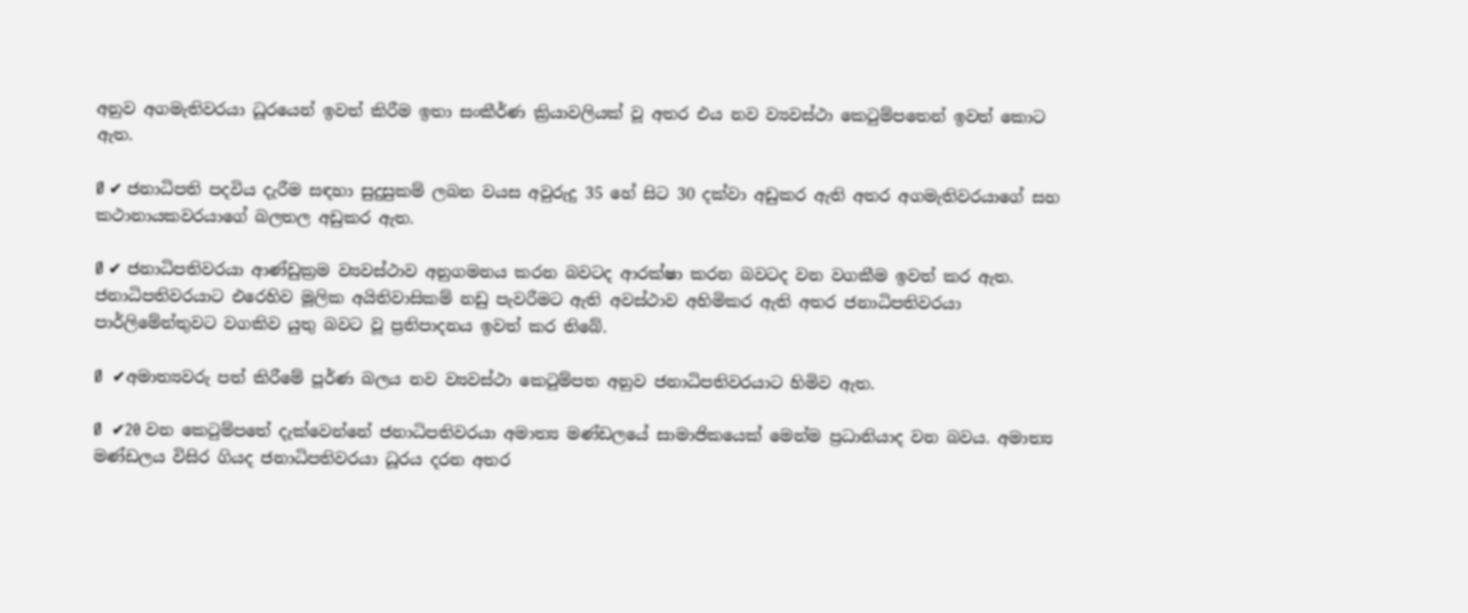අනුව අගමැතිවරයා ධූරයෙන් ඉවත් කිරීම ඉතා සංකීර්ණ ක්‍රියාවලියක් වූ අතර එය නව ව්‍යවස්ථා කෙටුම්පතෙන් ඉවත් කොට ඇත.

Ø ✔ ජනාධිපති පදවිය දැරීම සඳහා සුදුසුකම් ලබන වයස අවුරුදු 35 හේ සිට 30 දක්වා අඩුකර ඇති අතර අගමැතිවරයාගේ සහ කථානායකවරයාගේ බලතල අඩුකර ඇත.

Ø ✔ ජනාධිපතිවරයා ආණ්ඩුක්‍රම ව්‍යවස්ථාව අනුගමනය කරන බවටද ආරක්ෂා කරන බවටද වන වගකීම ඉවත් කර ඇත. ජනාධිපතිවරයාට එරෙහිව මූලික අයිතිවාසිකම් නඩු පැවරීමට ඇති අවස්ථාව අහිමිකර ඇති අතර ජනාධිපතිවරයා පාර්ලිමේන්තුවට වගකිව යුතු බවට වූ ප්‍රතිපාදනය ඉවත් කර තිබේ.

Ø  ✔අමාත්‍යවරු පත් කිරීමේ පූර්ණ බලය නව ව්‍යවස්ථා කෙටුම්පත අනුව ජනාධිපතිවරයාට හිමිව ඇත.

Ø  ✔20 වන කෙටුම්පතේ දැක්වෙන්නේ ජනාධිපතිවරයා අමාත්‍ය මණ්ඩලයේ සාමාජිකයෙක් මෙන්ම ප්‍රධානියාද වන බවය. අමාත්‍ය මණ්ඩලය විසිර ගියද ජනාධිපතිවරයා ධූරය දරන අතර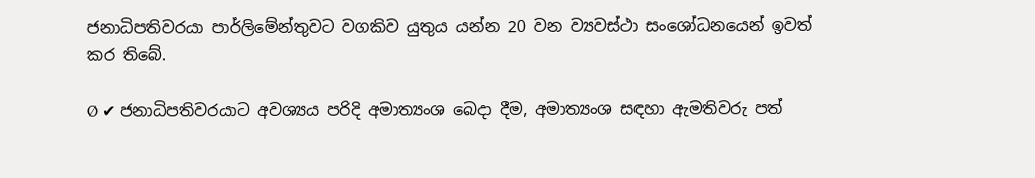ජනාධිපතිවරයා පාර්ලිමේන්තුවට වගකිව යුතුය යන්න 20 වන ව්‍යවස්ථා සංශෝධනයෙන් ඉවත් කර තිබේ.

Ø ✔ ජනාධිපතිවරයාට අවශ්‍යය පරිදි අමාත්‍යංශ බෙදා දීම, අමාත්‍යංශ සඳහා ඇමතිවරු පත්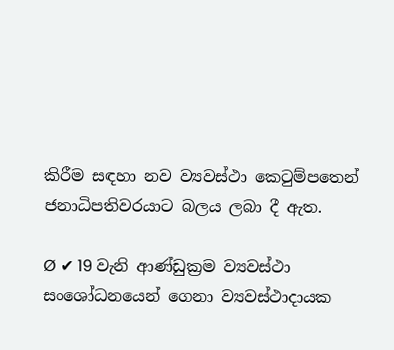කිරීම සඳහා නව ව්‍යවස්ථා කෙටුම්පතෙන් ජනාධිපතිවරයාට බලය ලබා දී ඇත.

Ø ✔ 19 වැනි ආණ්ඩුක්‍රම ව්‍යවස්ථා සංශෝධනයෙන් ගෙනා ව්‍යවස්ථාදායක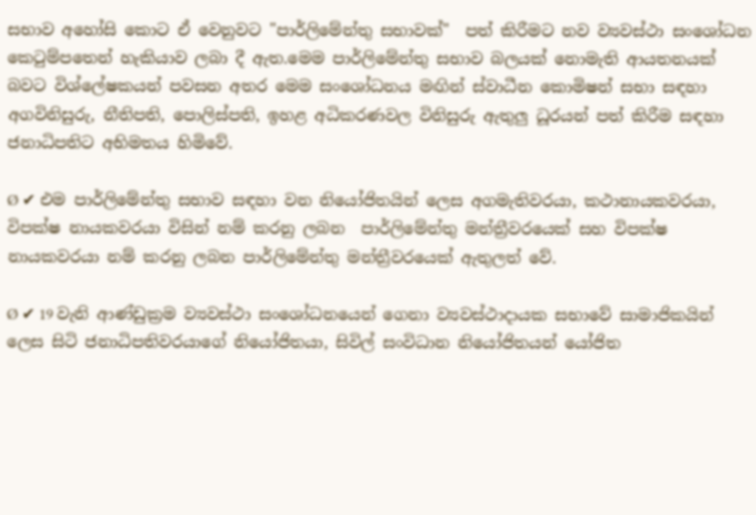සභාව අහෝසි කොට ඒ වෙනුවට "පාර්ලිමේන්තු සභාවක්"  පත් කිරීමට නව ව්‍යවස්ථා සංශෝධන කෙටුම්පතෙන් හැකියාව ලබා දී ඇත.මෙම පාර්ලිමේන්තු සභාව බලයක් නොමැති ආයතනයක් බවට විශ්ලේෂකයන් පවසන අතර මෙම සංශෝධනය මඟින් ස්වාධීන කොමිෂන් සභා සඳහා අගවිනිසුරු, නීතිපති, පොලිස්පති, ඉහළ අධිකරණවල විනිසුරු ඇතුලු ධූරයන් පත් කිරීම සඳහා ජනාධිපතිට අභිමතය හිමිවේ.

Ø ✔ එම පාර්ලිමේන්තු සභාව සඳහා වන නියෝජිතයින් ලෙස අගමැතිවරයා, කථානායකවරයා, විපක්ෂ නායකවරයා විසින් නම් කරනු ලබන  පාර්ලිමේන්තු මන්ත්‍රීවරයෙක් සහ විපක්ෂ නායකවරයා නම් කරනු ලබන පාර්ලිමේන්තු මන්ත්‍රීවරයෙක් ඇතුලත් වේ.

Ø ✔ 19 වැනි ආණ්ඩුක්‍රම ව්‍යවස්ථා සංශෝධනයෙන් ගෙනා ව්‍යවස්ථාදායක සභාවේ සාමාජිකයින් ලෙස සිටි ජනාධිපතිවරයාගේ නියෝජිතයා, සිවිල් සංවිධාන නියෝජිතයන් යෝජිත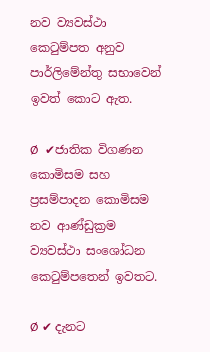නව ව්‍යවස්ථා කෙටුම්පත අනුව පාර්ලිමේන්තු සභාවෙන් ඉවත් කොට ඇත.

Ø  ✔ජාතික විගණන කොමිසම සහ ප්‍රසම්පාදන කොමිසම නව ආණ්ඩුක්‍රම ව්‍යවස්ථා සංශෝධන කෙටුම්පතෙන් ඉවතට.

Ø ✔ දැනට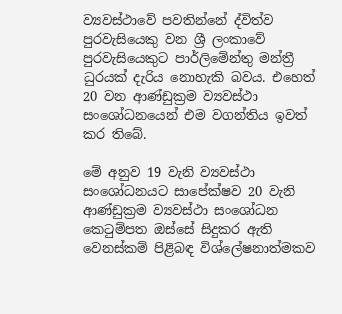ව්‍යවස්ථාවේ පවතින්නේ ද්විත්ව පුරවැසියෙකු වන ශ්‍රී ලංකාවේ පුරවැසියෙකුට පාර්ලිමේන්තු මන්ත්‍රී ධුරයක් දැරිය නොහැකි බවය. එහෙත් 20 වන ආණ්ඩුක්‍රම ව්‍යවස්ථා සංශෝධනයෙන් එම වගන්තිය ඉවත් කර තිබේ.

මේ අනුව 19 වැනි ව්‍යවස්ථා සංශෝධනයට සාපේක්ෂව 20 වැනි ආණ්ඩුක්‍රම ව්‍යවස්ථා සංශෝධන කෙටුම්පත ඔස්සේ සිදුකර ඇති වෙනස්කම් පිළිබඳ විශ්ලේෂනාත්මකව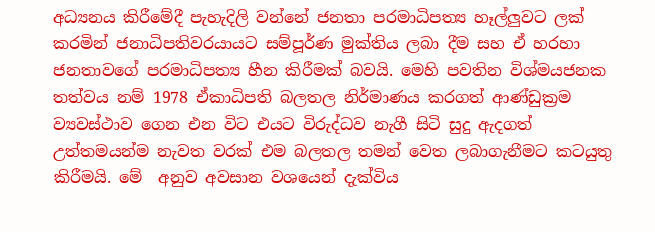අධ්‍යනය කිරීමේදී පැහැදිලි වන්නේ ජනතා පරමාධිපත්‍ය හෑල්ලුවට ලක් කරමින් ජනාධිපතිවරයායට සම්පූර්ණ මුක්තිය ලබා දීම සහ ඒ හරහා ජනතාවගේ පරමාධිපත්‍ය හීන කිරීමක් බවයි. මෙහි පවතින විශ්මයජනක තත්වය නම් 1978 ඒකාධිපති බලතල නිර්මාණය කරගත් ආණ්ඩුක්‍රම ව්‍යවස්ථාව ගෙන එන විට එයට විරුද්ධව නැගී සිටි සුදු ඇදගත් උත්තමයන්ම නැවත වරක් එම බලතල තමන් වෙත ලබාගැනීමට කටයුතු කිරීමයි. මේ  අනුව අවසාන වශයෙන් දැක්විය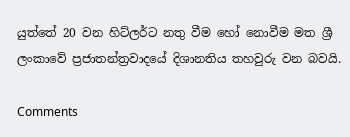යුත්තේ 20 වන හිට්ලර්ට නතු වීම හෝ නොවීම මත ශ්‍රී ලංකාවේ ප්‍රජාතන්ත්‍රවාදයේ දිශානතිය තහවුරු වන බවයි.

Comments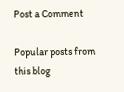Post a Comment

Popular posts from this blog